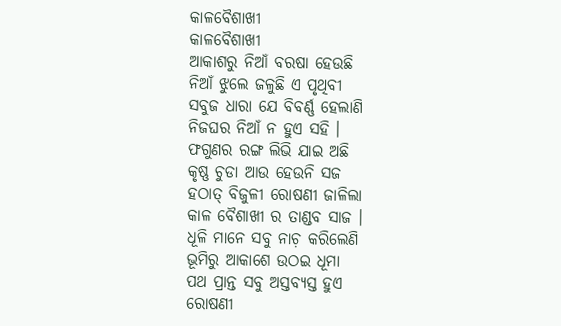କାଳବୈଶାଖୀ
କାଳବୈଶାଖୀ
ଆକାଶରୁ ନିଆଁ ବରଷା ହେଉଛି
ନିଆଁ ଝୁଲେ ଜଳୁଛି ଏ ପୃଥିବୀ
ସବୁଜ ଧାରା ଯେ ବିବର୍ଣ୍ଣ ହେଲାଣି
ନିଜଘର ନିଆଁ ନ ହୁଏ ସହି ।
ଫଗୁଣର ରଙ୍ଗ ଲିଭି ଯାଇ ଅଛି
କୃଷ୍ଣ ଚୁଡା ଆଉ ହେଉନି ସଜ
ହଠାତ୍ ବିଜୁଳୀ ରୋଷଣୀ ଜାଳିଲା
କାଳ ବୈଶାଖୀ ର ତାଣ୍ଡବ ସାଜ ।
ଧୂଳି ମାନେ ସବୁ ନାଚ଼ କରିଲେଣି
ଭୂମିରୁ ଆକାଶେ ଉଠଇ ଧୂମା
ପଥ ପ୍ରାନ୍ତ ସବୁ ଅସ୍ତବ୍ୟସ୍ତ ହୁଏ
ରୋଷଣୀ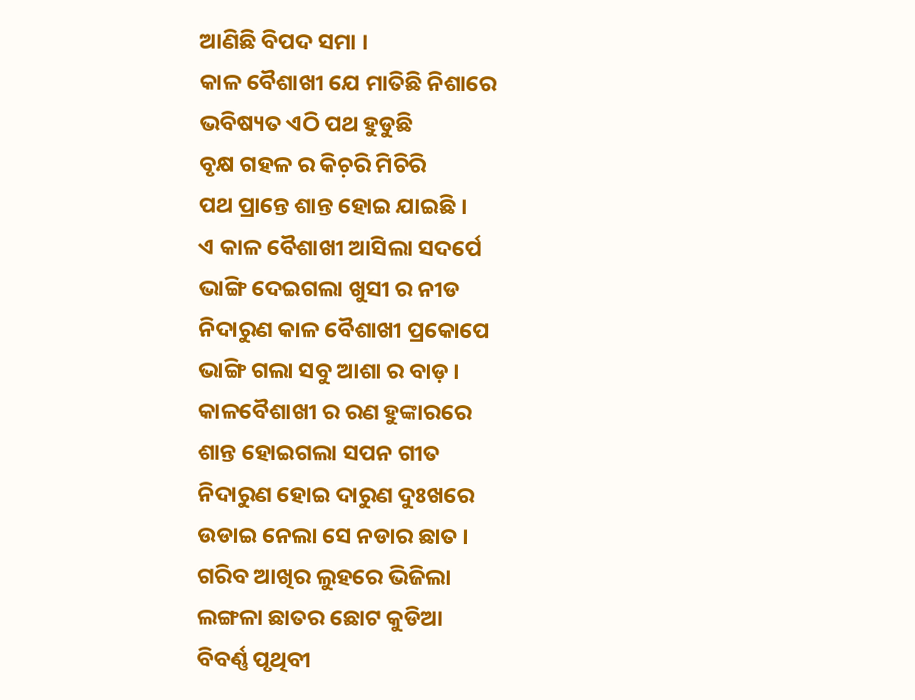ଆଣିଛି ବିପଦ ସମା ।
କାଳ ବୈଶାଖୀ ଯେ ମାତିଛି ନିଶାରେ
ଭବିଷ୍ୟତ ଏଠି ପଥ ହୁଡୁଛି
ବୃକ୍ଷ ଗହଳ ର କିଚ଼ରି ମିଚିରି
ପଥ ପ୍ରାନ୍ତେ ଶାନ୍ତ ହୋଇ ଯାଇଛି ।
ଏ କାଳ ବୈଶାଖୀ ଆସିଲା ସଦର୍ପେ
ଭାଙ୍ଗି ଦେଇଗଲା ଖୁସୀ ର ନୀଡ
ନିଦାରୁଣ କାଳ ବୈଶାଖୀ ପ୍ରକୋପେ
ଭାଙ୍ଗି ଗଲା ସବୁ ଆଶା ର ବାଡ଼ ।
କାଳବୈଶାଖୀ ର ରଣ ହୁଙ୍କାରରେ
ଶାନ୍ତ ହୋଇଗଲା ସପନ ଗୀତ
ନିଦାରୁଣ ହୋଇ ଦାରୁଣ ଦୁଃଖରେ
ଉଡାଇ ନେଲା ସେ ନଡାର ଛାତ ।
ଗରିବ ଆଖିର ଲୁହରେ ଭିଜିଲା
ଲଙ୍ଗଳା ଛାତର ଛୋଟ କୁଡିଆ
ବିବର୍ଣ୍ଣ ପୃଥିବୀ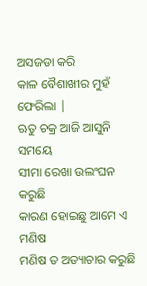ଅସଜଡା କରି
କାଳ ବୈଶାଖୀର ମୁହଁ ଫେରିଲା |
ଋତୁ ଚକ୍ର ଆଜି ଆସୁନି ସମୟେ
ସୀମା ରେଖା ଉଲଂଘନ କରୁଛି
କାରଣ ହୋଇଛୁ ଆମେ ଏ ମଣିଷ
ମଣିଷ ତ ଅତ୍ୟାଚାର କରୁଛି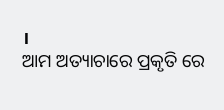।
ଆମ ଅତ୍ୟାଚାରେ ପ୍ରକୃତି ରେ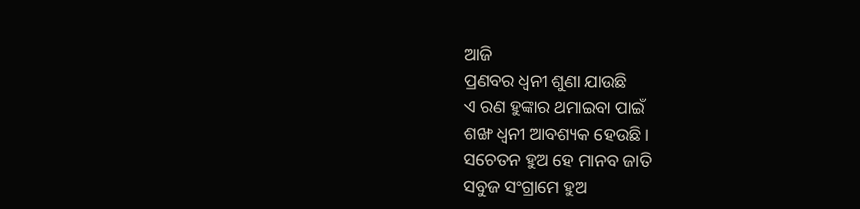ଆଜି
ପ୍ରଣବର ଧ୍ବନୀ ଶୁଣା ଯାଉଛି
ଏ ରଣ ହୁଙ୍କାର ଥମାଇବା ପାଇଁ
ଶଙ୍ଖ ଧ୍ବନୀ ଆବଶ୍ୟକ ହେଉଛି ।
ସଚେତନ ହୁଅ ହେ ମାନବ ଜାତି
ସବୁଜ ସଂଗ୍ରାମେ ହୁଅ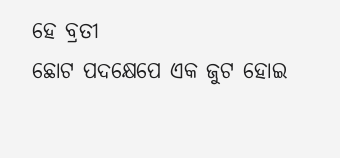ହେ ବ୍ରତୀ
ଛୋଟ ପଦକ୍ଷେପେ ଏକ ଜୁଟ ହୋଇ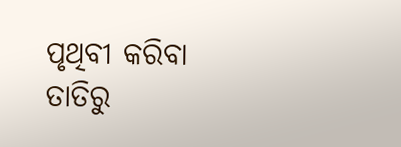ପୃଥିବୀ କରିବା ତାତିରୁ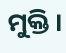ମୁକ୍ତି ।